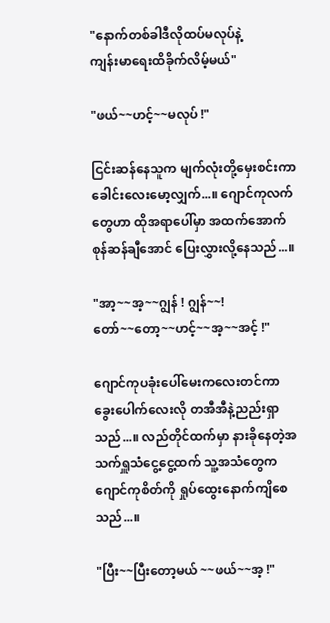"နောက်တစ်ခါဒီလိုထပ်မလုပ်နဲ့
ကျန်းမာရေးထိခိုက်လိမ့်မယ်"

"ဖယ်~~ဟင့်~~မလုပ် !"

ငြင်းဆန်နေသူက မျက်လုံးတို့မှေးစင်းကာ ခေါင်းလေးမော့လျှက်...။ ဂျောင်ကုလက်တွေဟာ ထိုအရာပေါ်မှာ အထက်အောက်စုန်ဆန်ချီအောင် ပြေးလွှားလို့နေသည်...။

"အာ့~~အ့~~ဂျွန် ! ဂျွန်~~!
တော်~~တော့~~ဟင့်~~အ့~~အင့် !"

ဂျောင်ကုပခုံးပေါ်မေးကလေးတင်ကာ ခွေးပေါက်လေးလို တအီအီနဲ့ညည်းရှာသည်...။ လည်တိုင်ထက်မှာ နားခိုနေတဲ့အသက်ရှူသံငွေ့ငွေ့ထက် သူ့အသံတွေက ဂျောင်ကုစိတ်ကို ရှုပ်ထွေးနောက်ကျိစေသည်...။

"ပြီး~~ပြီးတော့မယ် ~~ဖယ်~~အ့ !"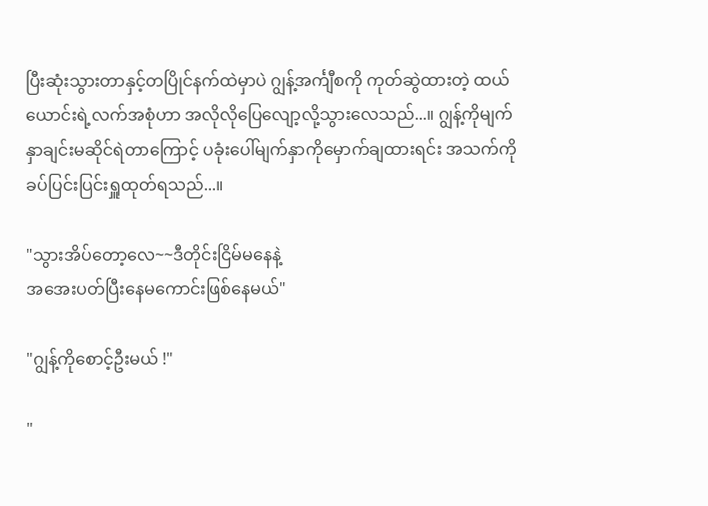ပြီးဆုံးသွားတာနှင့်တပြိုင်နက်ထဲမှာပဲ ဂျွန့်အင်္ကျီစကို ကုတ်ဆွဲထားတဲ့ ထယ်ယောင်းရဲ့လက်အစုံဟာ အလိုလိုပြေလျော့လို့သွားလေသည်...။ ဂျွန့်ကိုမျက်နှာချင်းမဆိုင်ရဲတာကြောင့် ပခုံးပေါ်မျက်နှာကိုမှောက်ချထားရင်း အသက်ကိုခပ်ပြင်းပြင်းရှူထုတ်ရသည်...။

"သွားအိပ်တော့လေ~~ဒီတိုင်းငြိမ်မနေနဲ့
အအေးပတ်ပြီးနေမကောင်းဖြစ်နေမယ်"

"ဂျွန့်ကိုစောင့်ဦးမယ် !"

"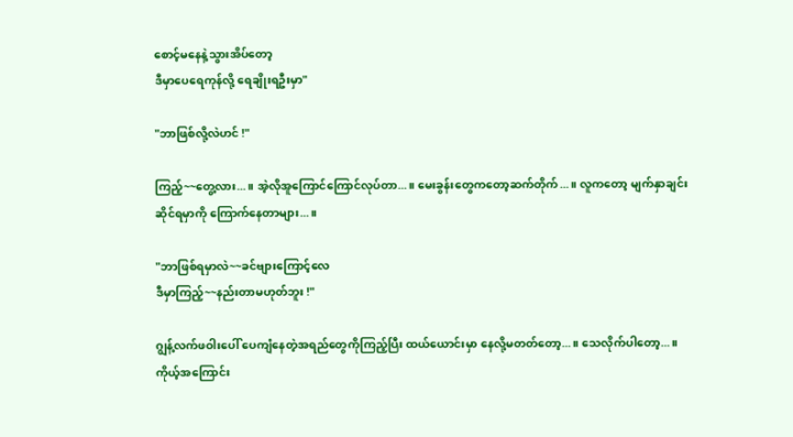စောင့်မနေနဲ့သွားအိပ်တော့
ဒီမှာပေရေကုန်လို့ ရေချိုးရဦးမှာ"

"ဘာဖြစ်လို့လဲဟင် !"

ကြည့်~~တွေ့လား...။ အဲ့လိုအူကြောင်ကြောင်လုပ်တာ...။ မေးခွန်းတွေကတော့ဆက်တိုက်...။ လူကတော့ မျက်နှာချင်းဆိုင်ရမှာကို ကြောက်နေတာများ...။

"ဘာဖြစ်ရမှာလဲ~~ခင်ဗျားကြောင့်လေ
ဒီမှာကြည့်~~နည်းတာမဟုတ်ဘူး !"

ဂျွန့်လက်ဖဝါးပေါ် ပေကျံနေတဲ့အရည်တွေကိုကြည့်ပြီး ထယ်ယောင်းမှာ နေလို့မတတ်တော့...။ သေလိုက်ပါတော့...။ ကိုယ့်အကြောင်း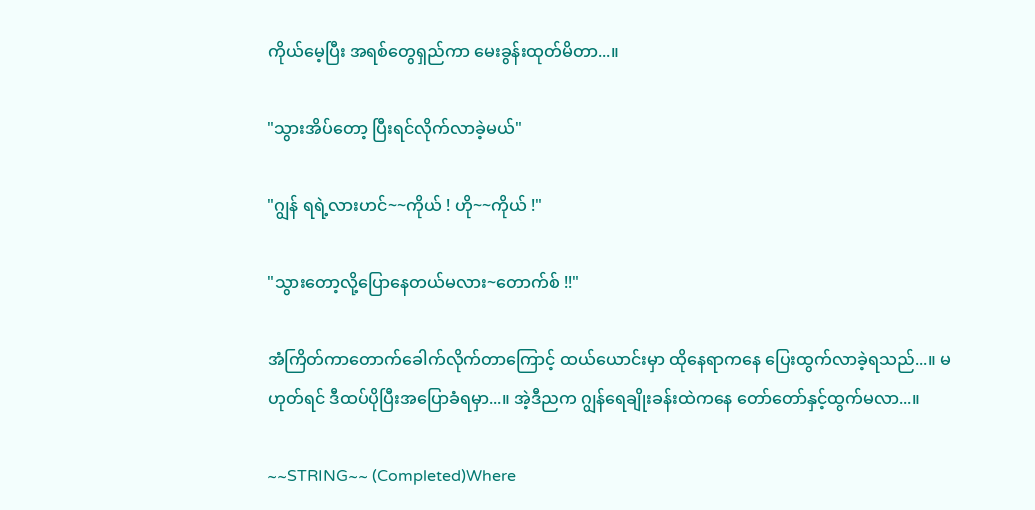ကိုယ်မေ့ပြီး အရစ်တွေရှည်ကာ မေးခွန်းထုတ်မိတာ...။

"သွားအိပ်တော့ ပြီးရင်လိုက်လာခဲ့မယ်"

"ဂျွန် ရရဲ့လားဟင်~~ကိုယ် ! ဟို~~ကိုယ် !"

"သွားတော့လို့ပြောနေတယ်မလား~တောက်စ် !!"

အံကြိတ်ကာတောက်ခေါက်လိုက်တာကြောင့် ထယ်ယောင်းမှာ ထိုနေရာကနေ ပြေးထွက်လာခဲ့ရသည်...။ မဟုတ်ရင် ဒီထပ်ပိုပြီးအပြောခံရမှာ...။ အဲ့ဒီညက ဂျွန်ရေချိုးခန်းထဲကနေ တော်တော်နှင့်ထွက်မလာ...။

~~STRING~~ (Completed)Where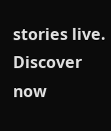stories live. Discover now